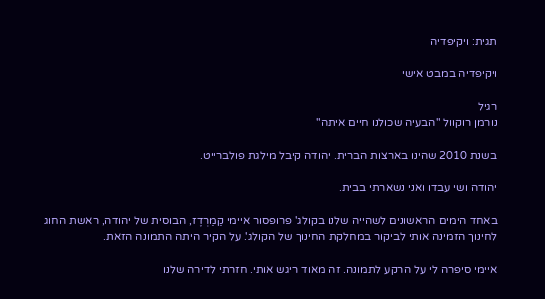תגית: ויקיפדיה

ויקיפדיה במבט אישי

רגיל
נורמן רוקוול "הבעיה שכולנו חיים איתה"

בשנת 2010 שהינו בארצות הברית. יהודה קיבל מילגת פולברייט.

יהודה ושי עבדו ואני נשארתי בבית.

באחד הימים הראשונים לשהייה שלנו בקולג' פרופסור איימי קַמַרְדֶז, הבוסית של יהודה, ראשת החוג לחינוך הזמינה אותי לביקור במחלקת החינוך של הקולג'. על הקיר היתה התמונה הזאת.

איימי סיפרה לי על הרקע לתמונה. זה מאוד ריגש אותי. חזרתי לדירה שלנו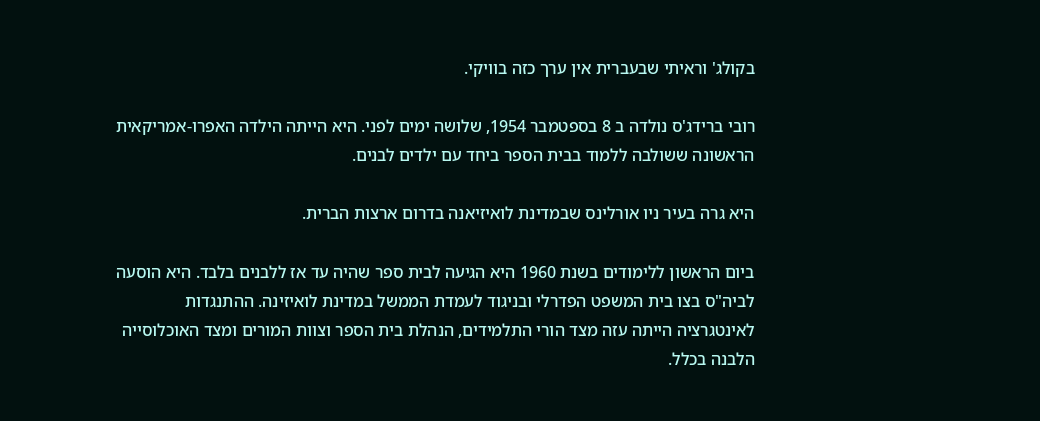בקולג' וראיתי שבעברית אין ערך כזה בוויקי.

רובי ברידג'ס נולדה ב 8 בספטמבר 1954, שלושה ימים לפני. היא הייתה הילדה האפרו-אמריקאית הראשונה ששולבה ללמוד בבית הספר ביחד עם ילדים לבנים.

היא גרה בעיר ניו אורלינס שבמדינת לואיזיאנה בדרום ארצות הברית.

ביום הראשון ללימודים בשנת 1960 היא הגיעה לבית ספר שהיה עד אז ללבנים בלבד. היא הוסעה לביה"ס בצו בית המשפט הפדרלי ובניגוד לעמדת הממשל במדינת לואיזינה. ההתנגדות לאינטגרציה הייתה עזה מצד הורי התלמידים, הנהלת בית הספר וצוות המורים ומצד האוכלוסייה הלבנה בכלל.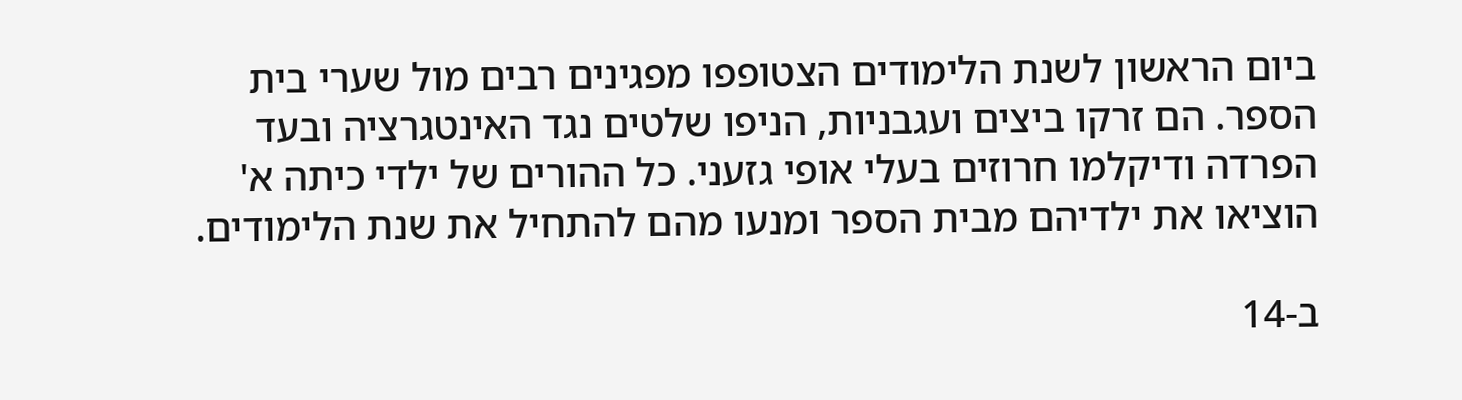ביום הראשון לשנת הלימודים הצטופפו מפגינים רבים מול שערי בית הספר. הם זרקו ביצים ועגבניות, הניפו שלטים נגד האינטגרציה ובעד הפרדה ודיקלמו חרוזים בעלי אופי גזעני. כל ההורים של ילדי כיתה א' הוציאו את ילדיהם מבית הספר ומנעו מהם להתחיל את שנת הלימודים.

ב-14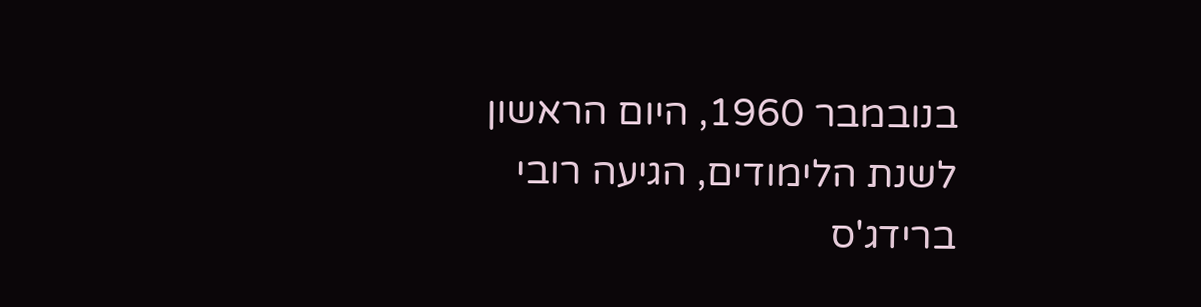בנובמבר 1960, היום הראשון לשנת הלימודים, הגיעה רובי ברידג'ס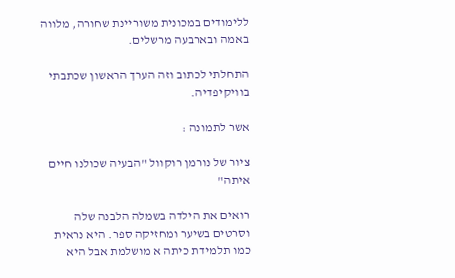ללימודים במכונית משוריינת שחורה, מלווה באמה ובארבעה מרשלים.

התחלתי לכתוב וזה הערך הראשון שכתבתי בוויקיפדיה.

אשר לתמונה :

ציור של נורמן רוקוול "הבעיה שכולנו חיים איתה"

רואים את הילדה בשמלה הלבנה שלה וסרטים בשיער ומחזיקה ספר. היא נראית כמו תלמידת כיתה א מושלמת אבל היא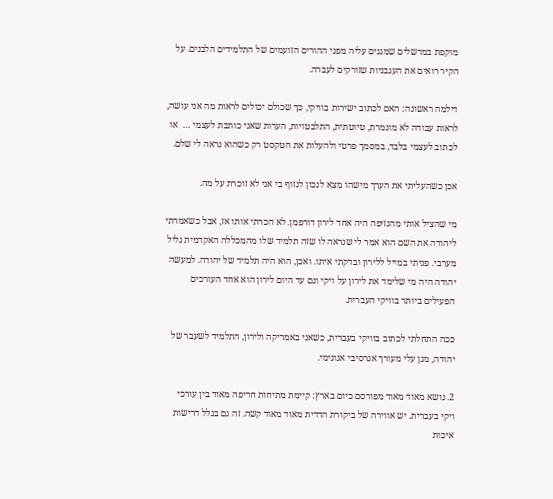מוקפת במרשלים שמגנים עליה מפני ההורים הזועמים של התלמידים הלבנים. על הקיר רואים את העגבניות שזורקים לעברה.

דילמה ראשונה: האם לכתוב ישירות בוויקי, כך שכולם יכולים לראות מה אני עושה, לראות עבודה לא מוגמרת, טיוטתית, התלבטויות, הערות שאני כותבת לעצמי …  או לכתוב לעצמי בלבד, במסמך פרטי ולהעלות את הטקסט רק כשהוא נראה לי שלם.

אכן כשהעליתי את הערך מישהו מצא לנכון לנזוף בי אני לא זוכרת על מה.

מי שהציל אותי מהנזיפה היה אחד לירון דורפמן. לא הכרתי אותו אז, אבל כשאמרתי ליהודה את השם הוא אמר לי שנראה לו שזה תלמיד שלו מהמכללה האקדמית גליל מערבי. פניתי במייל ללירון ובדקתי איתו. ואכן, הוא היה תלמיד של יהודה. למעשה יהודה היה מי שלימד את לירון על ויקי וגם עד היום לירון הוא אחד העורכים הפעילים ביותר בוויקי העברית.

ככה התחלתי לכתוב בוויקי בעברית, כשאני באמריקה ולירון, התלמיד לשעבר של יהודה, מגן עלי מעורך אגרסיבי אנונימי.

2. נושא מאוד מאוד מפורסם כיום בארץ: קיימת מתיחות חריפה מאוד בין עורכי ויקי בעברית. יש אווירה של ביקורת הדדית מאוד מאוד קשה. זה גם בגלל דרישות איכות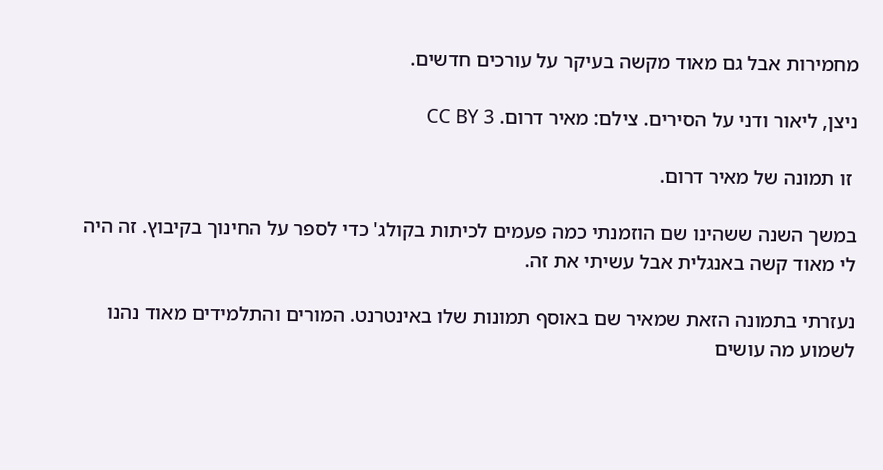מחמירות אבל גם מאוד מקשה בעיקר על עורכים חדשים.

ניצן, ליאור ודני על הסירים. צילם: מאיר דרום. CC BY 3

 זו תמונה של מאיר דרום.

במשך השנה ששהינו שם הוזמנתי כמה פעמים לכיתות בקולג' כדי לספר על החינוך בקיבוץ. זה היה לי מאוד קשה באנגלית אבל עשיתי את זה.

נעזרתי בתמונה הזאת שמאיר שם באוסף תמונות שלו באינטרנט. המורים והתלמידים מאוד נהנו לשמוע מה עושים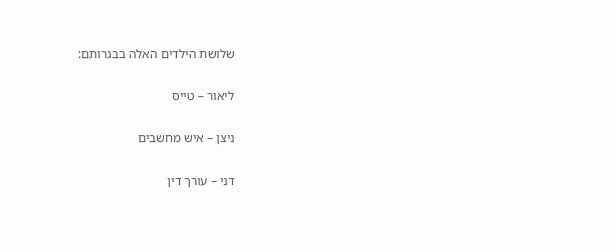שלושת הילדים האלה בבגרותם:

ליאור – טייס

ניצן – איש מחשבים

דני – עורך דין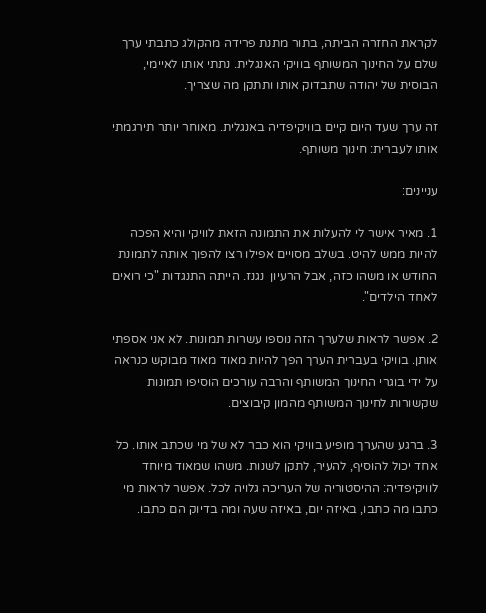לקראת החזרה הביתה, בתור מתנת פרידה מהקולג כתבתי ערך שלם על החינוך המשותף בוויקי האנגלית. נתתי אותו לאיימי, הבוסית של יהודה שתבדוק אותו ותתקן מה שצריך.

זה ערך שעד היום קיים בוויקיפדיה באנגלית. מאוחר יותר תירגמתי אותו לעברית: חינוך משותף.

עניינים:

1. מאיר אישר לי להעלות את התמונה הזאת לוויקי והיא הפכה להיות ממש להיט. בשלב מסויים אפילו רצו להפוך אותה לתמונת החודש או משהו כזה, אבל הרעיון  נגנז. הייתה התנגדות "כי רואים לאחד הילדים".

2. אפשר לראות שלערך הזה נוספו עשרות תמונות. לא אני אספתי אותן. בוויקי בעברית הערך הפך להיות מאוד מאוד מבוקש כנראה על ידי בוגרי החינוך המשותף והרבה עורכים הוסיפו תמונות שקשורות לחינוך המשותף מהמון קיבוצים.

3. ברגע שהערך מופיע בוויקי הוא כבר לא של מי שכתב אותו. כל אחד יכול להוסיף, להעיר, לתקן לשנות. משהו שמאוד מיוחד לוויקיפדיה: ההיסטוריה של העריכה גלויה לכל. אפשר לראות מי כתבו מה כתבו, באיזה יום, באיזה שעה ומה בדיוק הם כתבו.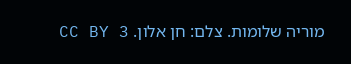מוריה שלומות. צלם: חן אלון. CC BY 3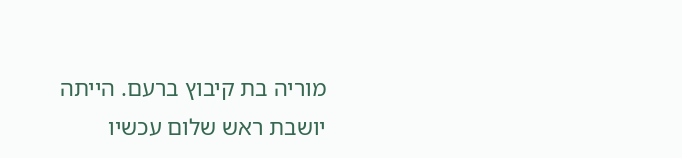מוריה בת קיבוץ ברעם. הייתה יושבת ראש שלום עכשיו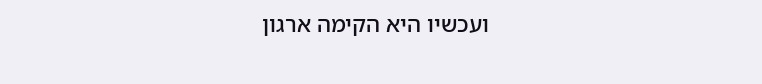ועכשיו היא הקימה ארגון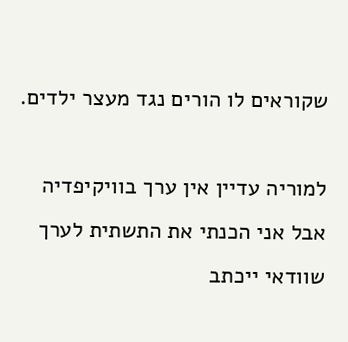שקוראים לו הורים נגד מעצר ילדים.

למוריה עדיין אין ערך בוויקיפדיה אבל אני הכנתי את התשתית לערך שוודאי ייכתב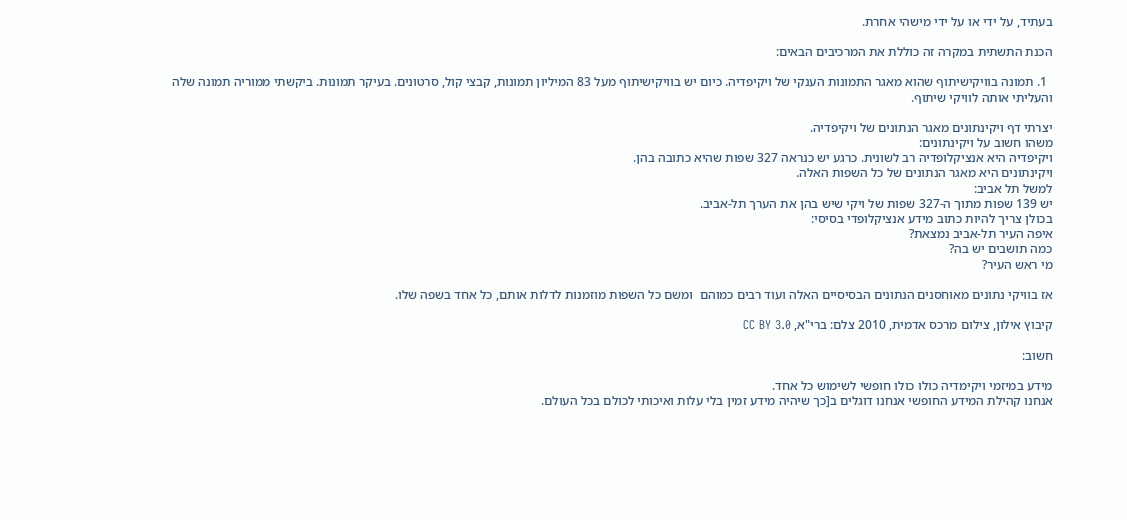בעתיד, על ידי או על ידי מישהי אחרת.

הכנת התשתית במקרה זה כוללת את המרכיבים הבאים:

  1. תמונה בוויקישיתוף שהוא מאגר התמונות הענקי של ויקיפדיה. כיום יש בוויקישיתוף מעל 83 המיליון תמונות, קבצי קול, סרטונים. בעיקר תמונות. ביקשתי ממוריה תמונה שלה והעליתי אותה לוויקי שיתוף.

יצרתי דף ויקינתונים מאגר הנתונים של ויקיפדיה.
משהו חשוב על ויקינתונים:
ויקיפדיה היא אנציקלופדיה רב לשונית. כרגע יש כנראה 327 שפות שהיא כתובה בהן.
ויקינתונים היא מאגר הנתונים של כל השפות האלה.
למשל תל אביב:
יש 139 שפות מתוך ה-327 שפות של ויקי שיש בהן את הערך תל-אביב.
בכולן צריך להיות כתוב מידע אנציקלופדי בסיסי:
איפה העיר תל-אביב נמצאת?
כמה תושבים יש בה?
מי ראש העיר?

אז בוויקי נתונים מאוחסנים הנתונים הבסיסיים האלה ועוד רבים כמוהם  ומשם כל השפות מוזמנות לדלות אותם, כל אחד בשפה שלו.

קיבוץ אילון, צילום מרכס אדמית, 2010 צלם: ברי"א, CC BY 3.0

חשוב:

מידע במיזמי ויקימדיה כולו כולו חופשי לשימוש כל אחד.
אנחנו קהילת המידע החופשי אנחנו דוגלים ב[כך שיהיה מידע זמין בלי עלות ואיכותי לכולם בכל העולם.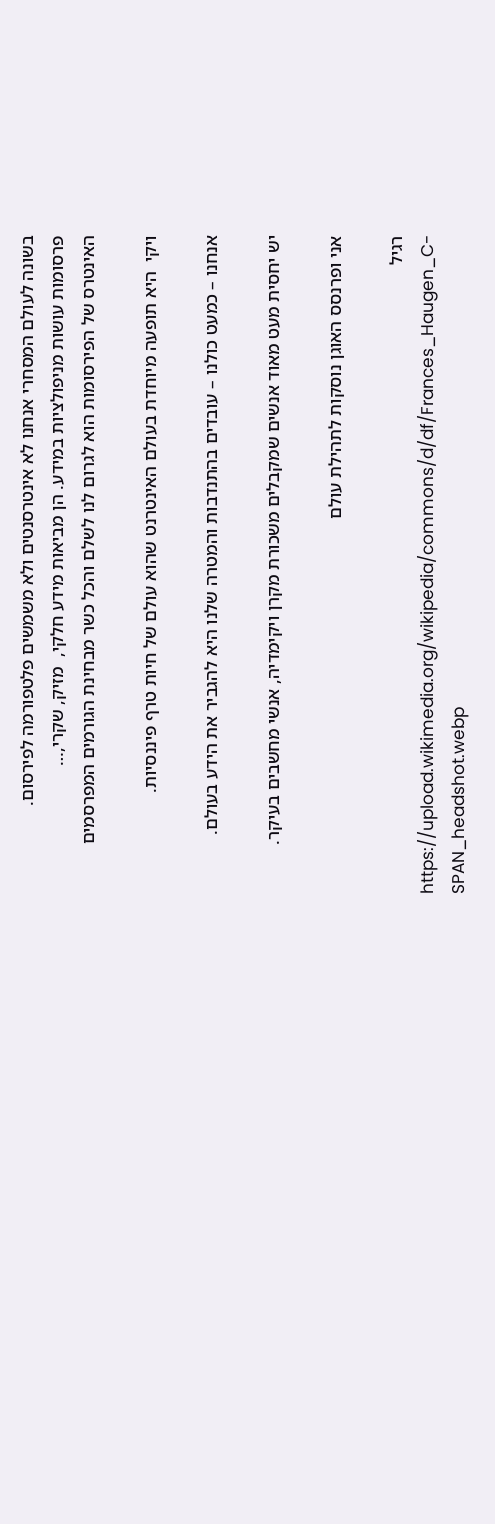בשונה לעולם המסחרי אנחנו לא אינטרסנטים ולא משמשים פלטפורמה לפירסום.
פרסומות עושות מניפולציות במידע. הן מביאות מידע חלקי,  מזיק, שקרי,…
האינטרס של הפירסומות הוא לגרום לנו לשלם והכל כשר מבחינת הגורמים המפרסמים

ויקי  היא תופעה מיוחדת בעולם האינטרנט שהוא עולם של חיות טרף פיננסיות.

אנחנו – כמעט כולנו – עובדים בהתנדבות והמטרה שלנו היא להגביר את הידע בעולם.

יש יחסית מעט מאוד אנשים שמקבלים משכורת מקרן ויקימדיה, אנשי מחשבים בעיקר.

אני ופרנסס האוגן נוסקות לתהילת עולם

רגיל
https://upload.wikimedia.org/wikipedia/commons/d/df/Frances_Haugen_C-SPAN_headshot.webp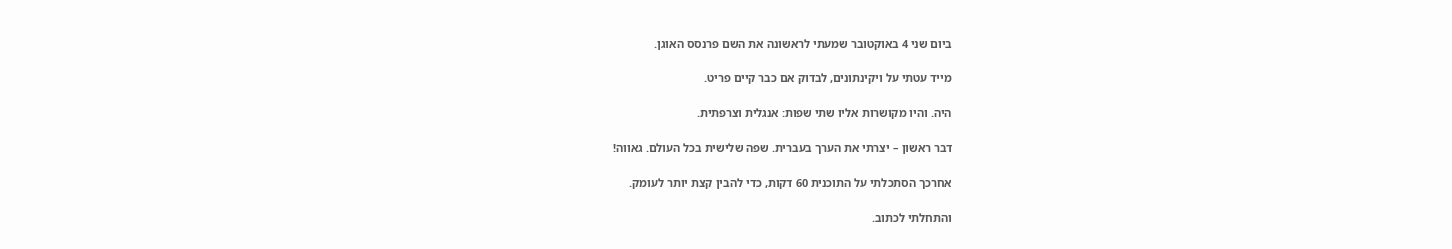ביום שני 4 באוקטובר שמעתי לראשונה את השם פרנסס האוגן.

מייד עטתי על ויקינתונים, לבדוק אם כבר קיים פריט.

היה. והיו מקושרות אליו שתי שפות: אנגלית וצרפתית.

דבר ראשון – יצרתי את הערך בעברית. שפה שלישית בכל העולם. גאווה!

אחרכך הסתכלתי על התוכנית 60 דקות, כדי להבין קצת יותר לעומק.

והתחלתי לכתוב.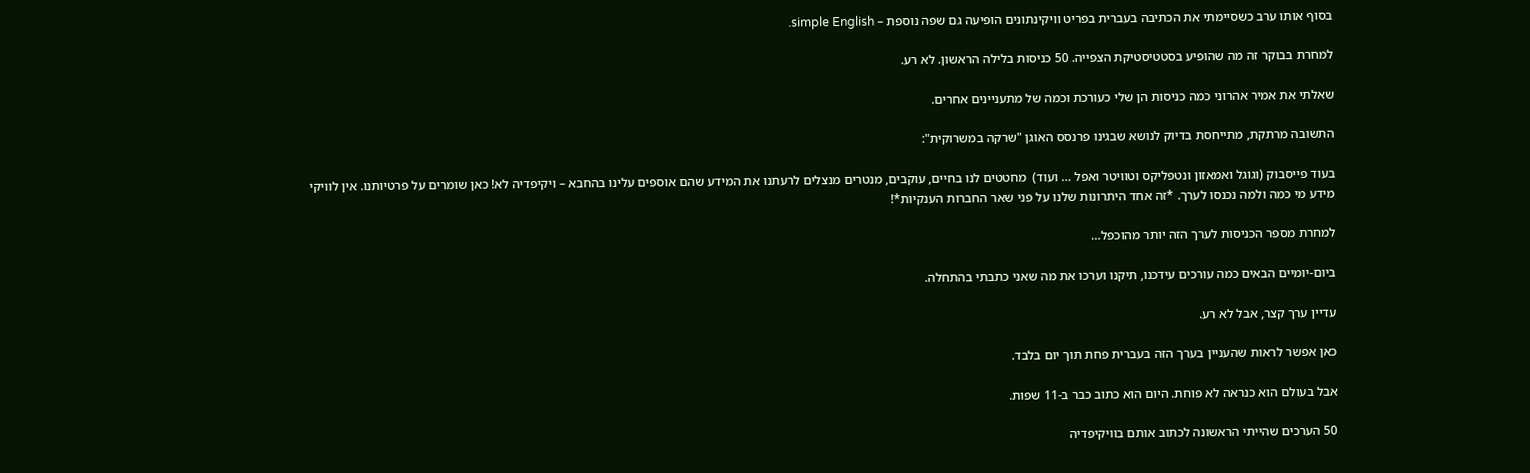בסוף אותו ערב כשסיימתי את הכתיבה בעברית בפריט וויקינתונים הופיעה גם שפה נוספת – simple English.

למחרת בבוקר זה מה שהופיע בסטטיסטיקת הצפייה. 50 כניסות בלילה הראשון. לא רע.

שאלתי את אמיר אהרוני כמה כניסות הן שלי כעורכת וכמה של מתעניינים אחרים.

התשובה מרתקת, מתייחסת בדיוק לנושא שבגינו פרנסס האוגן "שרקה במשרוקית":

בעוד פייסבוק (וגוגל ואמאזון ונטפליקס וטוויטר ואפל … ועוד)  מחטטים לנו בחיים, עוקבים, מנטרים מנצלים לרעתנו את המידע שהם אוספים עלינו בהחבא – ויקיפדיה לא! כאן שומרים על פרטיותנו. אין לוויקי מידע מי כמה ולמה נכנסו לערך. *זה אחד היתרונות שלנו על פני שאר החברות הענקיות*!

למחרת מספר הכניסות לערך הזה יותר מהוכפל…

ביום-יומיים הבאים כמה עורכים עידכנו, תיקנו וערכו את מה שאני כתבתי בהתחלה.

עדיין ערך קצר, אבל לא רע.

כאן אפשר לראות שהעניין בערך הזה בעברית פחת תוך יום בלבד.

אבל בעולם הוא כנראה לא פוחת. היום הוא כתוב כבר ב-11 שפות.

50 הערכים שהייתי הראשונה לכתוב אותם בוויקיפדיה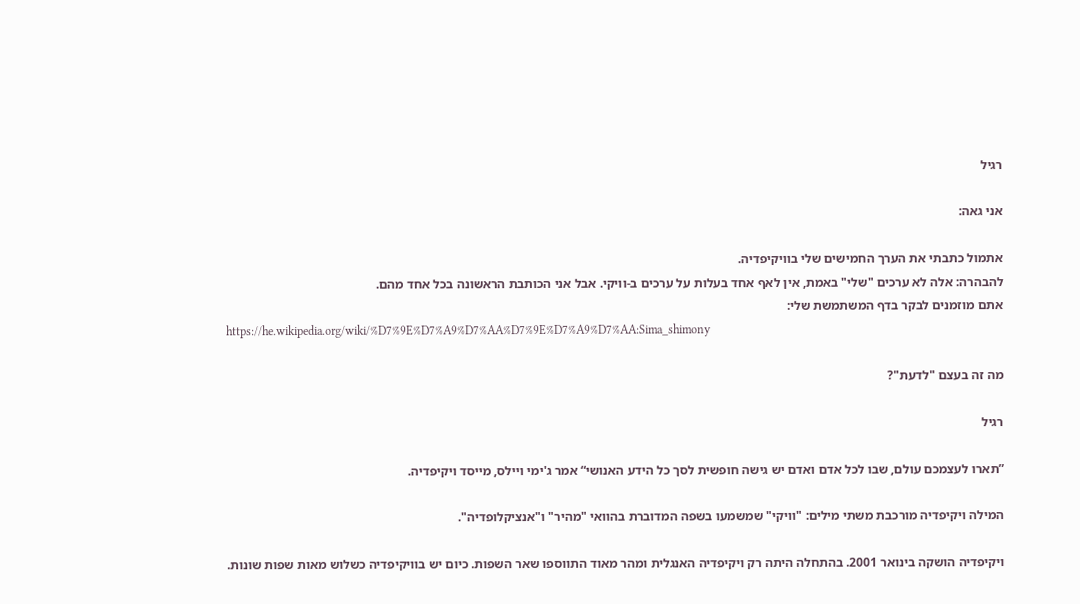רגיל

אני גאה:

אתמול כתבתי את הערך החמישים שלי בוויקיפדיה.
להבהרה: אלה לא ערכים "שלי" באמת, אין לאף אחד בעלות על ערכים ב-וויקי. אבל אני הכותבת הראשונה בכל אחד מהם.
אתם מוזמנים לבקר בדף המשתמשת שלי:
https://he.wikipedia.org/wiki/%D7%9E%D7%A9%D7%AA%D7%9E%D7%A9%D7%AA:Sima_shimony

מה זה בעצם "לדעת"?

רגיל

”תארו לעצמכם עולם, שבו לכל אדם ואדם יש גישה חופשית לסך כל הידע האנושי“ אמר ג'ימי ויילס, מייסד ויקיפדיה.

המילה ויקיפדיה מורכבת משתי מילים: "וויקי" שמשמעו בשפה המדוברת בהוואי "מהיר" ו"אנציקלופדיה".

ויקיפדיה הושקה בינואר 2001. בהתחלה היתה רק ויקיפדיה האנגלית ומהר מאוד התווספו שאר השפות. כיום יש בוויקיפדיה כשלוש מאות שפות שונות.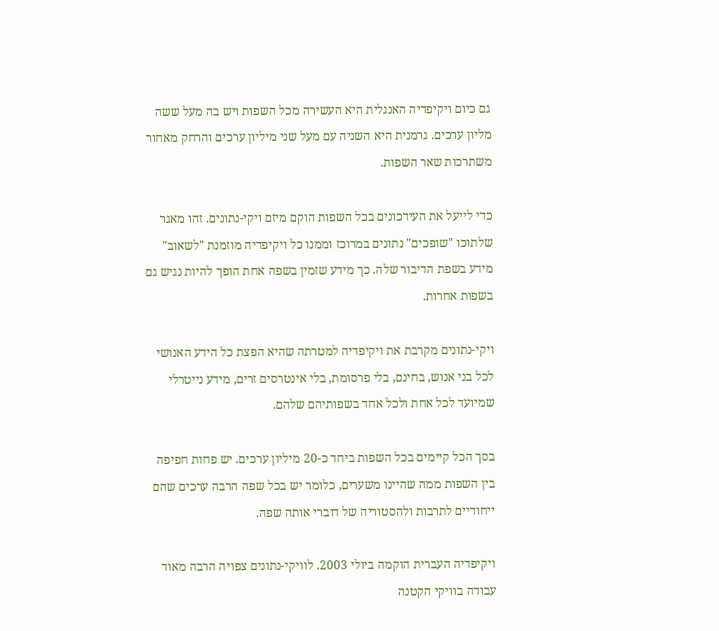גם כיום ויקיפדיה האנגלית היא העשירה מכל השפות ויש בה מעל ששה מליון ערכים. גרמנית היא השניה עם מעל שני מיליון ערכים והרחק מאחור משתרכות שאר השפות.

כדי לייעל את העידכונים בכל השפות הוקם מיזם ויקי-נתונים. זהו מאגר שלתוכו "שופכים" נתונים במרוכז וממנו כל ויקיפדיה מוזמנת "לשאוב" מידע בשפת הדיבור שלה. כך מידע שזמין בשפה אחת הופך להיות נגיש גם בשפות אחרות.

ויקי-נתונים מקרבת את ויקיפדיה למטרתה שהיא הפצת כל הידע האנושי לכל בני אנוש, בחינם, בלי פרסומת, בלי אינטרסים זרים, מידע נייטרלי שמיועד לכל אחת ולכל אחד בשפותיהם שלהם.

בסך הכל קיימים בכל השפות ביחד כ-20 מיליון ערכים. יש פחות חפיפה בין השפות ממה שהיינו משערים, כלומר יש בכל שפה הרבה ערכים שהם ייחודיים לתרבות ולהסטוריה של דוברי אותה שפה.

ויקיפדיה העברית הוקמה ביולי 2003. לוויקי-נתונים צפויה הרבה מאוד עבודה בוויקי הקטנה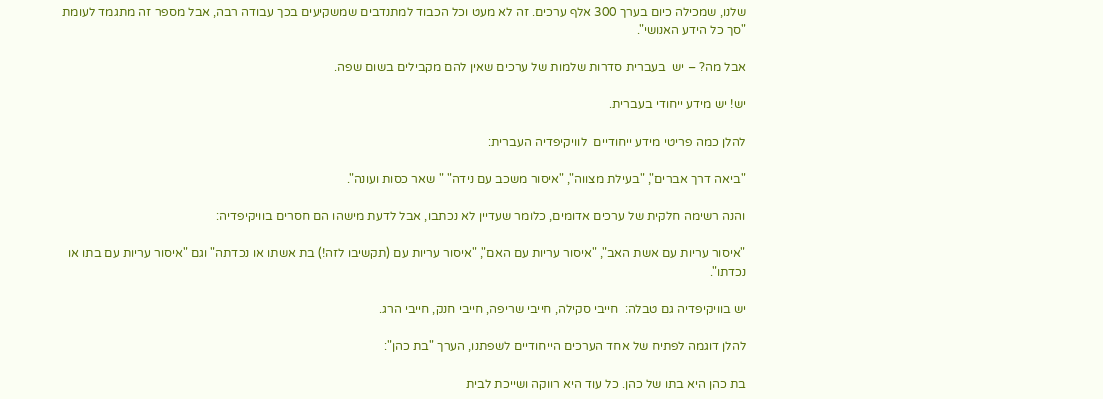שלנו, שמכילה כיום בערך 300 אלף ערכים. זה לא מעט וכל הכבוד למתנדבים שמשקיעים בכך עבודה רבה, אבל מספר זה מתגמד לעומת "סך כל הידע האנושי".

אבל מה? – יש  בעברית סדרות שלמות של ערכים שאין להם מקבילים בשום שפה.

יש! יש מידע ייחודי בעברית.

להלן כמה פריטי מידע ייחודיים  לוויקיפדיה העברית:

"ביאה דרך אברים", "בעילת מצווה", "איסור משכב עם נידה" " שאר כסות ועונה".

והנה רשימה חלקית של ערכים אדומים, כלומר שעדיין לא נכתבו, אבל לדעת מישהו הם חסרים בוויקיפדיה:

"איסור עריות עם אשת האב", "איסור עריות עם האם", "איסור עריות עם (תקשיבו לזה!) בת אשתו או נכדתה" וגם "איסור עריות עם בתו או נכדתו".

יש בוויקיפדיה גם טבלה:  חייבי סקילה, חייבי שריפה, חייבי חנק, חייבי הרג.

להלן דוגמה לפתיח של אחד הערכים הייחודיים לשפתנו, הערך "בת כהן":

בת כהן היא בתו של כהן. כל עוד היא רווקה ושייכת לבית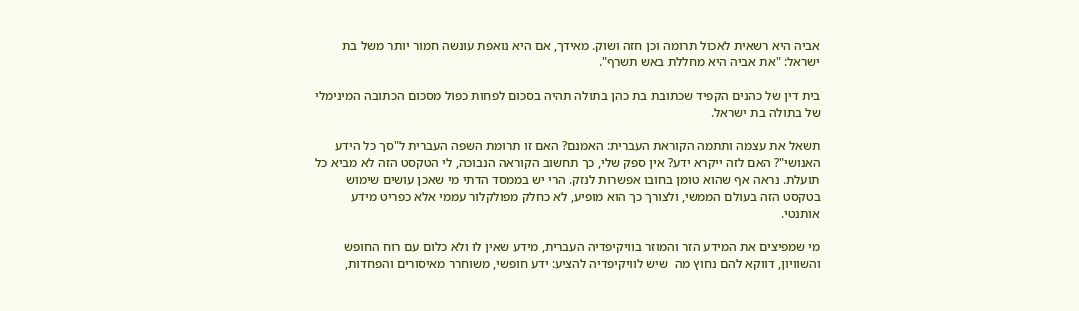אביה היא רשאית לאכול תרומה וכן חזה ושוק. מאידך, אם היא נואפת עונשה חמור יותר משל בת ישראל: "את אביה היא מחללת באש תשרף".

בית דין של כהנים הקפיד שכתובת בת כהן בתולה תהיה בסכום לפחות כפול מסכום הכתובה המינימלי של בתולה בת ישראל.

תשאל את עצמה ותתמה הקוראת העברית: האמנם? האם זו תרומת השפה העברית ל"סך כל הידע האנושי"? האם לזה ייקרא ידע? אין ספק שלי, כך תחשוב הקוראה הנבוכה, לי הטקסט הזה לא מביא כל תועלת. נראה אף שהוא טומן בחובו אפשרות לנזק. הרי יש בממסד הדתי מי שאכן עושים שימוש בטקסט הזה בעולם הממשי, ולצורך כך הוא מופיע, לא כחלק מפולקלור עממי אלא כפריט מידע אותנטי.

מי שמפיצים את המידע הזר והמוזר בוויקיפדיה העברית, מידע שאין לו ולא כלום עם רוח החופש והשוויון, דווקא להם נחוץ מה  שיש לוויקיפדיה להציע: ידע חופשי, משוחרר מאיסורים והפחדות,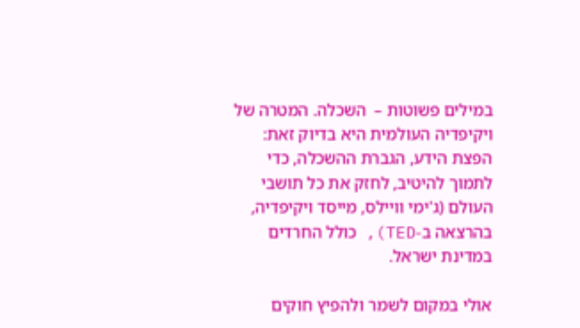במילים פשוטות –  השכלה. המטרה של ויקיפדיה העולמית היא בדיוק זאת: הפצת הידע, הגברת ההשכלה, כדי לתמוך להיטיב, לחזק את כל תושבי העולם (ג'ימי וויילס, מייסד ויקיפדיה, בהרצאה ב-TED), כולל החרדים במדינת ישראל.

אולי במקום לשמר ולהפיץ חוקים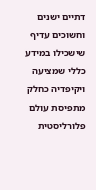דתיים ישנים וחשוכים עדיף שישכילו במידע כללי שמציעה ויקיפדיה כחלק מתפיסת עולם פלורליסטית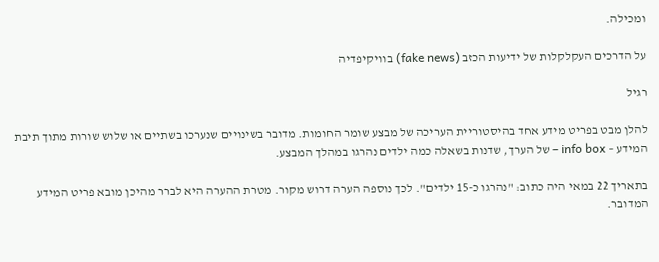ומכילה.

על הדרכים העקלקלות של ידיעות הכזב (fake news) בוויקיפדיה

רגיל

להלן מבט בפריט מידע אחד בהיסטוריית העריכה של מבצע שומר החומות. מדובר בשינויים שנערכו בשתיים או שלוש שורות מתוך תיבת המידע – info box – של הערך, שדנות בשאלה כמה ילדים נהרגו במהלך המבצע.

בתאריך 22 במאי היה כתוב: "נהרגו כ-15 ילדים". לכך נוספה הערה דרוש מקור. מטרת ההערה היא לברר מהיכן מובא פריט המידע המדובר.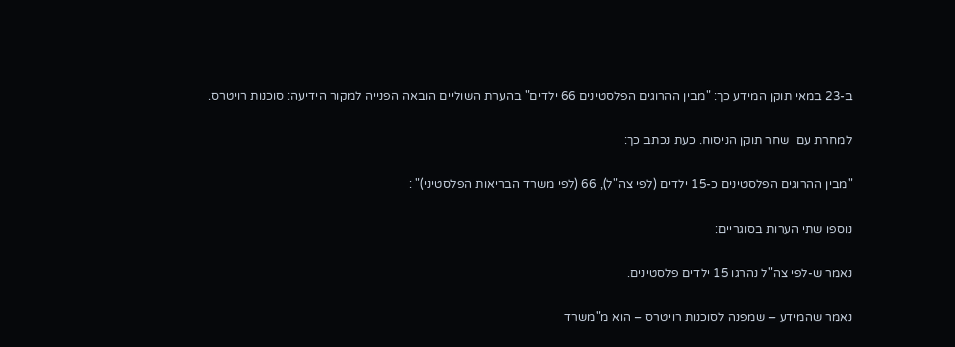ב-23 במאי תוקן המידע כך: "מבין ההרוגים הפלסטינים 66 ילדים" בהערת השוליים הובאה הפנייה למקור הידיעה: סוכנות רויטרס.

למחרת עם  שחר תוקן הניסוח. כעת נכתב כך:

"מבין ההרוגים הפלסטינים כ-15 ילדים (לפי צה"ל), 66 (לפי משרד הבריאות הפלסטיני)" :

נוספו שתי הערות בסוגריים:

נאמר ש-לפי צה"ל נהרגו 15 ילדים פלסטינים.

נאמר שהמידע – שמפנה לסוכנות רויטרס – הוא מ"משרד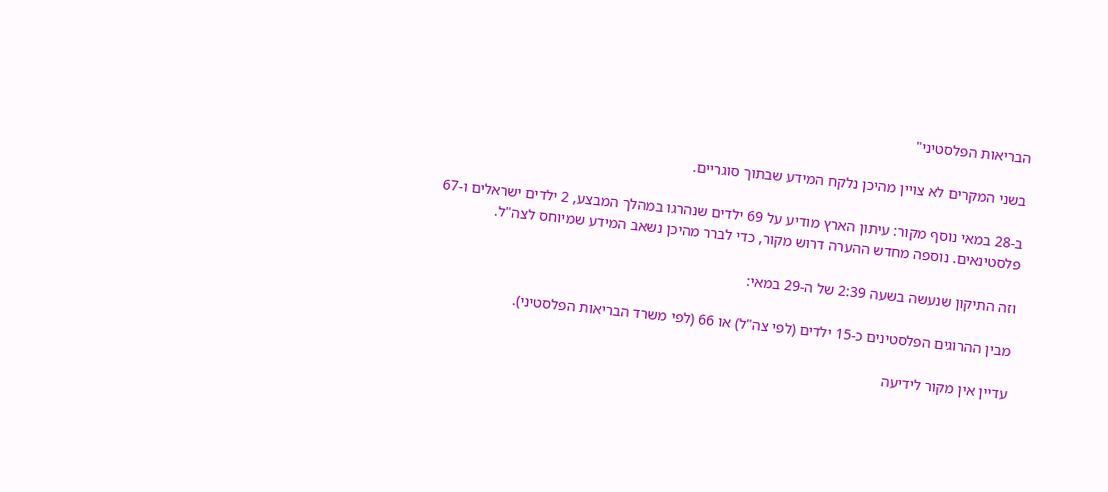הבריאות הפלסטיני"

בשני המקרים לא צויין מהיכן נלקח המידע שבתוך סוגריים.

ב-28 במאי נוסף מקור: עיתון הארץ מודיע על 69 ילדים שנהרגו במהלך המבצע, 2 ילדים ישראלים ו-67 פלסטינאים. נוספה מחדש ההערה דרוש מקור, כדי לברר מהיכן נשאב המידע שמיוחס לצה"ל.

וזה התיקון שנעשה בשעה 2:39 של ה-29 במאי:

מבין ההרוגים הפלסטינים כ-15 ילדים (לפי צה"ל) או 66 (לפי משרד הבריאות הפלסטיני).

עדיין אין מקור לידיעה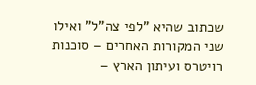שכתוב שהיא "לפי צה"ל" ואילו שני המקורות האחרים – סוכנות רויטרס ועיתון הארץ –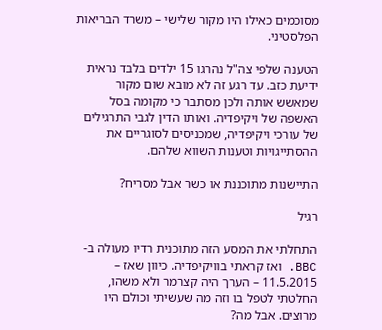מסוכמים כאילו היו מקור שלישי – משרד הבריאות הפלסטיני.

הטענה שלפי צה"ל נהרגו 15 ילדים בלבד נראית ידיעת כזב. עד רגע זה לא מובא שום מקור שמאשש אותה ולכן מסתבר כי מקומה בסל האשפה של ויקיפדיה. ואותו הדין לגבי התרגילים של עורכי ויקיפדיה, שמכניסים לסוגריים את ההסתייגויות וטענות השווא שלהם.

התיישנות מתוכננת או כשר אבל מסריח?

רגיל

התחלתי את המסע הזה מתוכנית רדיו מעולה ב-BBC. ואז קראתי בוויקיפדיה. כיוון שאז – 11.5.2015 – הערך היה קצרמר ולא משהו, החלטתי לטפל בו וזה מה שעשיתי וכולם היו מרוצים. אבל מה?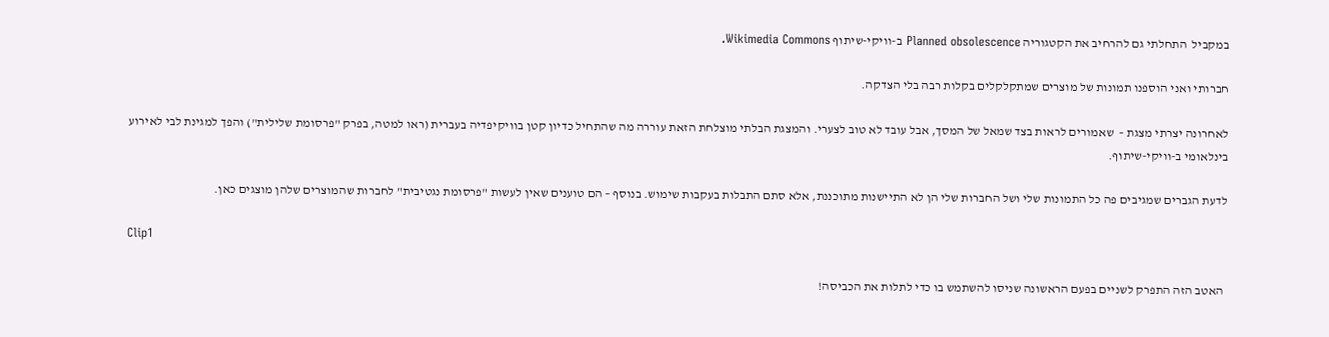במקביל  התחלתי גם להרחיב את הקטגוריה Planned obsolescence ב-וויקי-שיתוף Wikimedia Commons.

חברותי ואני הוספנו תמונות של מוצרים שמתקלקלים בקלות רבה בלי הצדקה.

לאחרונה יצרתי מצגת –  שאמורים לראות בצד שמאל של המסך, אבל עובד לא טוב לצערי. והמצגת הבלתי מוצלחת הזאת עוררה מה שהתחיל כדיון קטן בוויקיפדיה בעברית (ראו למטה, בפרק "פרסומת שלילית") והפך למגינת לבי לאירוע בינלאומי ב-וויקי-שיתוף.

לדעת הגברים שמגיבים פה כל התמונות שלי ושל החברות שלי הן לא התיישנות מתוכננת, אלא סתם התבלות בעקבות שימוש. בנוסף – הם טוענים שאין לעשות "פרסומת נגטיבית" לחברות שהמוצרים שלהן מוצגים כאן.

Clip1

 האטב הזה התפרק לשניים בפעם הראשונה שניסו להשתמש בו כדי לתלות את הכביסה!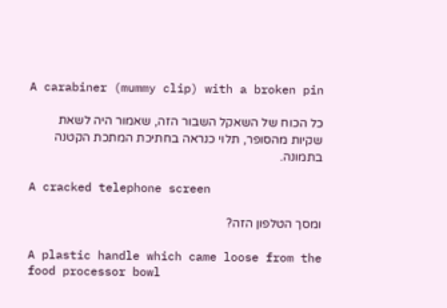A carabiner (mummy clip) with a broken pin

כל הכוח של השאקל השבור הזה, שאמור היה לשאת שקיות מהסופר, תלוי כנראה בחתיכת המתכת הקטנה בתמונה.

A cracked telephone screen

ומסך הטלפון הזה?

A plastic handle which came loose from the food processor bowl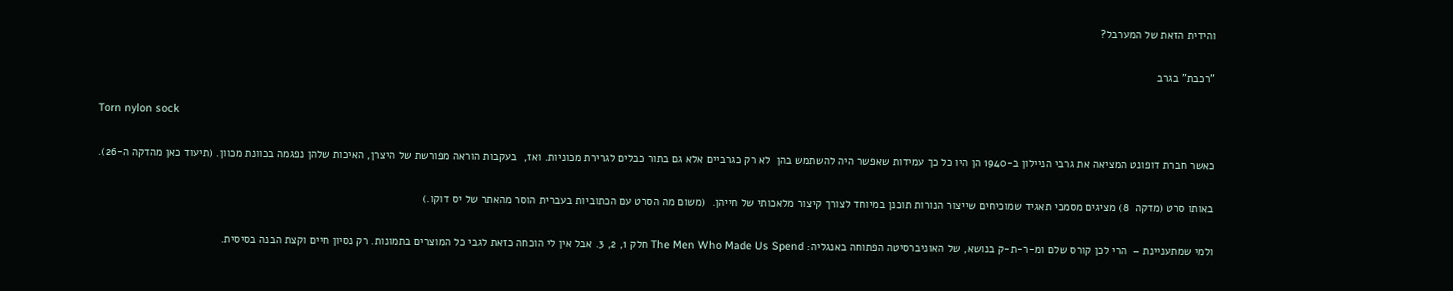והידית הזאת של המערבל?

"רכבת" בגרב

Torn nylon sock

כאשר חברת דופונט המציאה את גרבי הניילון ב-1940 הן היו כל כך עמידות שאפשר היה להשתמש בהן  לא רק כגרביים אלא גם בתור כבלים לגרירת מכוניות. ואז,  בעקבות הוראה מפורשת של היצרן, האיכות שלהן נפגמה בכוונת מכוון. (תיעוד כאן מהדקה ה-26).

באותו סרט (מדקה  8) מציגים מסמכי תאגיד שמוכיחים שייצור הנורות תוכנן במיוחד לצורך קיצור מלאכותי של חייהן.  (משום מה הסרט עם הכתוביות בעברית הוסר מהאתר של יס דוקו.)

ולמי שמתעניינת –  הרי לכן קורס שלם ומ-ר-ת-ק בנושא, של האוניברסיטה הפתוחה באנגליה: The Men Who Made Us Spend חלק 1, 2, 3. אבל אין לי הוכחה כזאת לגבי כל המוצרים בתמונות. רק נסיון חיים וקצת הבנה בסיסית.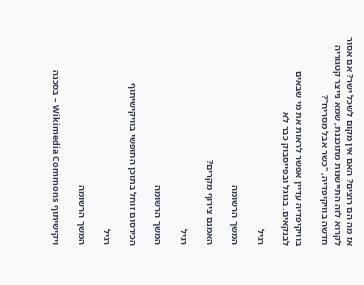אז מה הם רוצים? האם אין מקום לשכל ישר? אם אסור לקרוא לזה התיישנות מתוכננת, שמא נייצר קטגוריה חדשה בוויקיפדיה, "כשר אבל מסריח"?

בוויקיפדיה עדיין אפשר לראות את מי שבאים לבנקאים. בגוגל ובפייסבוק כבר לא

רגיל

המשך הרשומה

האמנם צירוף מקרים?

רגיל

המשך הרשומה

הכירסום זוחל בתוכן החופשי בוויקישיתוף

רגיל

המשך הרשומה

ויקישיתוף Wikimedia Commons – בסכנה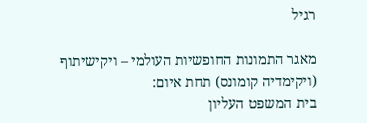רגיל

מאגר התמונות החופשיות העולמי – ויקישיתוף (ויקימדיה קומונס) תחת איום:
בית המשפט העליון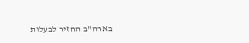בארה"ב החזיר לבעלות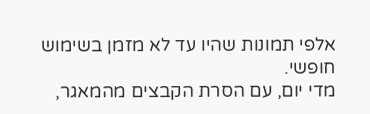אלפי תמונות שהיו עד לא מזמן בשימוש חופשי.
מדי יום, עם הסרת הקבצים מהמאגר,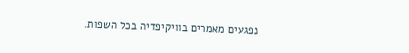נפגעים מאמרים בוויקיפדיה בכל השפות.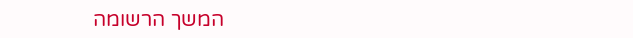המשך הרשומה